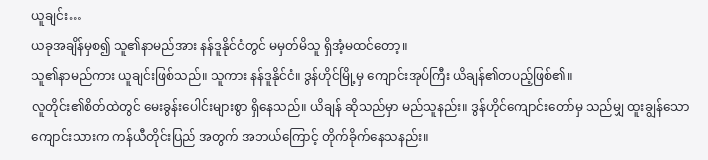ယူချင်း…
ယခုအချိန်မှစ၍ သူ၏နာမည်အား နန်ဒူနိုင်ငံတွင် မမှတ်မိသူ ရှိအံ့မထင်တော့။
သူ၏နာမည်ကား ယူချင်းဖြစ်သည်။ သူကား နန်ဒူနိုင်ငံ။ ဒွန်ဟိုင်မြို့မှ ကျောင်းအုပ်ကြီး ယိချန်၏တပည့်ဖြစ်၏။
လူတိုင်း၏စိတ်ထဲတွင် မေးခွန်းပေါင်းများစွာ ရှိနေသည်။ ယိချန် ဆိုသည်မှာ မည်သူနည်း။ ဒွန်ဟိုင်ကျောင်းတော်မှ သည်မျှ ထူးချွန်သော ကျောင်းသားက ကန်ယီတိုင်းပြည် အတွက် အဘယ်ကြောင့် တိုက်ခိုက်နေသနည်း။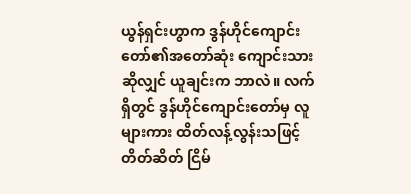ယွန်ရှင်းဟွာက ဒွန်ဟိုင်ကျောင်းတော်၏အတော်ဆုံး ကျောင်းသားဆိုလျှင် ယူချင်းက ဘာလဲ။ လက်ရှိတွင် ဒွန်ဟိုင်ကျောင်းတော်မှ လူများကား ထိတ်လန့်လွန်းသဖြင့် တိတ်ဆိတ် ငြိမ်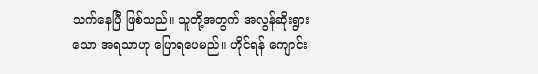သက်နေပြီ ဖြစ်သည်။ သူတို့အတွက် အလွန်ဆိုးရွားသော အရသာဟု ပြောရပေမည်။ ဟိုင်ရန် ကျောင်း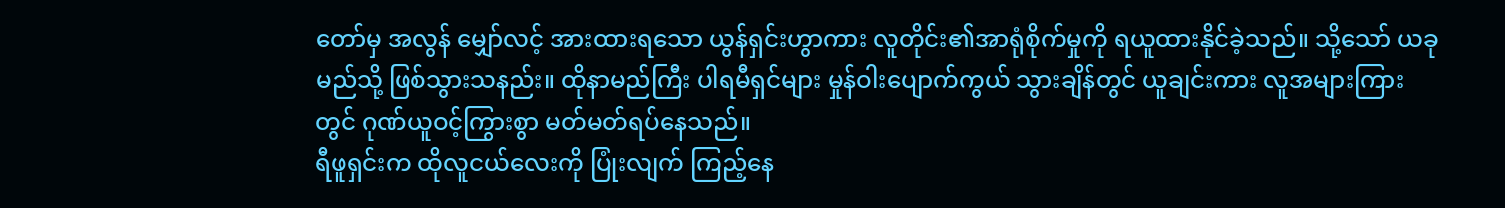တော်မှ အလွန် မျှော်လင့် အားထားရသော ယွန်ရှင်းဟွာကား လူတိုင်း၏အာရုံစိုက်မှုကို ရယူထားနိုင်ခဲ့သည်။ သို့သော် ယခုမည်သို့ ဖြစ်သွားသနည်း။ ထိုနာမည်ကြီး ပါရမီရှင်များ မှုန်ဝါးပျောက်ကွယ် သွားချိန်တွင် ယူချင်းကား လူအများကြားတွင် ဂုဏ်ယူဝင့်ကြွားစွာ မတ်မတ်ရပ်နေသည်။
ရီဖူရှင်းက ထိုလူငယ်လေးကို ပြုံးလျက် ကြည့်နေ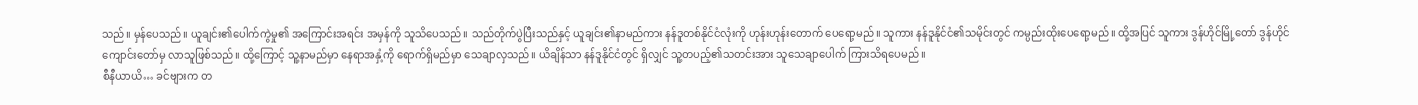သည်။ မှန်ပေသည်။ ယူချင်း၏ပေါက်ကွဲမှု၏ အကြောင်းအရင်း အမှန်ကို သူသိပေသည်။ သည်တိုက်ပွဲပြီးသည်နှင့် ယူချင်း၏နာမည်ကား နန်ဒူတစ်နိုင်ငံလုံးကို ဟုန်းဟုန်းတောက် ပေရော့မည်။ သူကား နန်ဒူနိုင်ငံ၏သမိုင်းတွင် ကမ္ပည်းထိုးပေရော့မည်။ ထို့အပြင် သူကား ဒွန်ဟိုင်မြို့တော် ဒွန်ဟိုင်ကျောင်းတော်မှ လာသူဖြစ်သည်။ ထို့ကြောင့် သူ့နာမည်မှာ နေရာအနှံ့ကို ရောက်ရှိမည်မှာ သေချာလှသည်။ ယိချိန်သာ နန်ဒူနိုင်ငံတွင် ရှိလျှင် သူ့တပည့်၏သတင်းအား သူသေချာပေါက် ကြားသိရပေမည်။
စီနီယာယိ… ခင်ဗျားက တ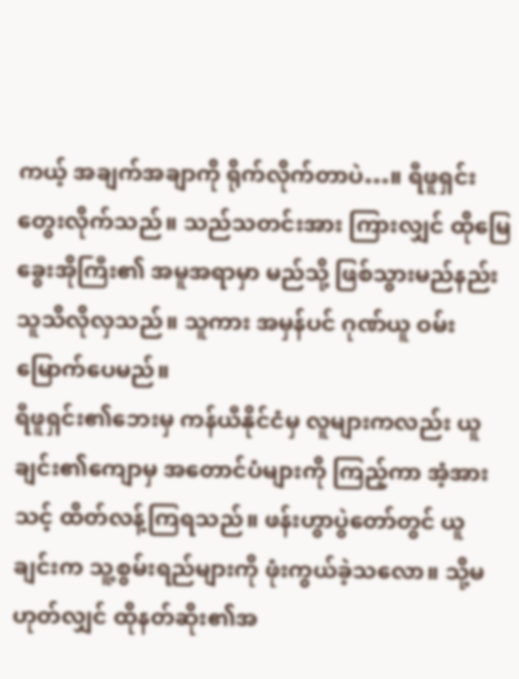ကယ့် အချက်အချာကို ရိုက်လိုက်တာပဲ…။ ရီဖူရှင်း တွေးလိုက်သည်။ သည်သတင်းအား ကြားလျှင် ထိုမြေခွေးအိုကြီး၏ အမူအရာမှာ မည်သို့ ဖြစ်သွားမည်နည်း သူသိလိုလှသည်။ သူကား အမှန်ပင် ဂုဏ်ယူ ဝမ်းမြောက်ပေမည်။
ရီဖူရှင်း၏ဘေးမှ ကန်ယီနိုင်ငံမှ လူများကလည်း ယူချင်း၏ကျောမှ အတောင်ပံများကို ကြည့်ကာ အံ့အားသင့် ထိတ်လန့်ကြရသည်။ ဖန်းဟွာပွဲတော်တွင် ယူချင်းက သူ့စွမ်းရည်များကို ဖုံးကွယ်ခဲ့သလော။ သို့မဟုတ်လျှင် ထိုနတ်ဆိုး၏အ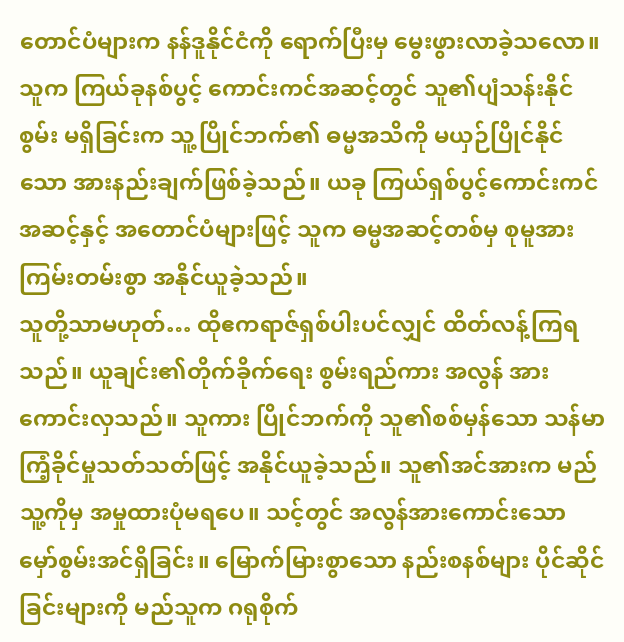တောင်ပံများက နန်ဒူနိုင်ငံကို ရောက်ပြီးမှ မွေးဖွားလာခဲ့သလော။ သူက ကြယ်ခုနစ်ပွင့် ကောင်းကင်အဆင့်တွင် သူ၏ပျံသန်းနိုင်စွမ်း မရှိခြင်းက သူ့ပြိုင်ဘက်၏ ဓမ္မအသိကို မယှဉ်ပြိုင်နိုင်သော အားနည်းချက်ဖြစ်ခဲ့သည်။ ယခု ကြယ်ရှစ်ပွင့်ကောင်းကင် အဆင့်နှင့် အတောင်ပံများဖြင့် သူက ဓမ္မအဆင့်တစ်မှ စုမူအား ကြမ်းတမ်းစွာ အနိုင်ယူခဲ့သည်။
သူတို့သာမဟုတ်… ထိုဧကရာဇ်ရှစ်ပါးပင်လျှင် ထိတ်လန့်ကြရသည်။ ယူချင်း၏တိုက်ခိုက်ရေး စွမ်းရည်ကား အလွန် အားကောင်းလှသည်။ သူကား ပြိုင်ဘက်ကို သူ၏စစ်မှန်သော သန်မာကြံ့ခိုင်မှုသတ်သတ်ဖြင့် အနိုင်ယူခဲ့သည်။ သူ၏အင်အားက မည်သူ့ကိုမှ အမှုထားပုံမရပေ။ သင့်တွင် အလွန်အားကောင်းသော မှော်စွမ်းအင်ရှိခြင်း။ မြောက်မြားစွာသော နည်းစနစ်များ ပိုင်ဆိုင်ခြင်းများကို မည်သူက ဂရုစိုက်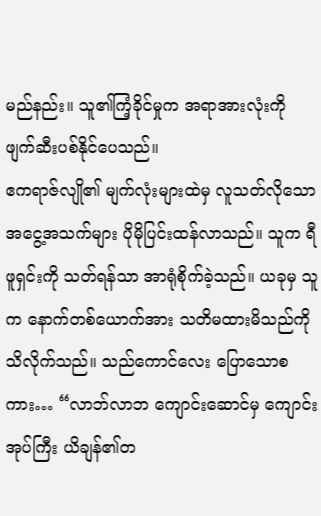မည်နည်း။ သူ၏ကြံ့ခိုင်မှုက အရာအားလုံးကို ဖျက်ဆီးပစ်နိုင်ပေသည်။
ဧကရာဇ်လျို၏ မျက်လုံးများထဲမှ လူသတ်လိုသော အငွေ့အသက်များ ပိုမိုပြင်းထန်လာသည်။ သူက ရီဖူရှင်းကို သတ်ရန်သာ အာရုံစိုက်ခဲ့သည်။ ယခုမှ သူက နောက်တစ်ယောက်အား သတိမထားမိသည်ကို သိလိုက်သည်။ သည်ကောင်လေး ပြောသောစကား… “လာဘ်လာဘ ကျောင်းဆောင်မှ ကျောင်းအုပ်ကြီး ယိချန်၏တ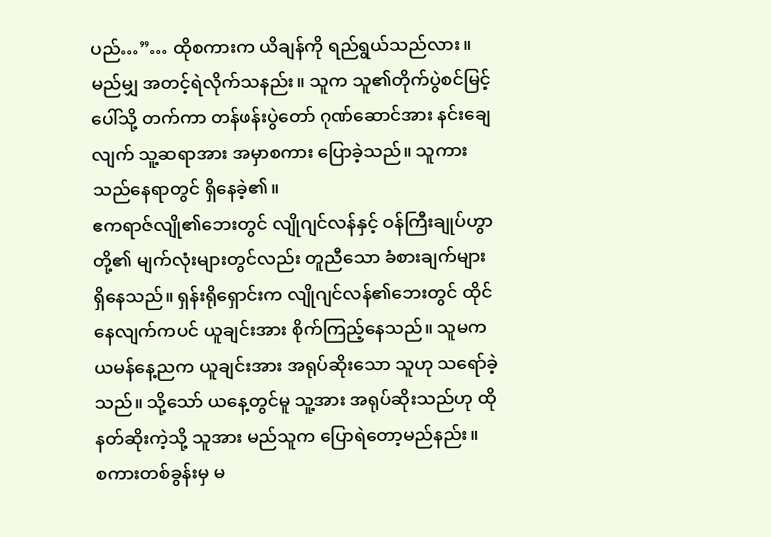ပည်…”… ထိုစကားက ယိချန်ကို ရည်ရွယ်သည်လား။ မည်မျှ အတင့်ရဲလိုက်သနည်း။ သူက သူ၏တိုက်ပွဲစင်မြင့်ပေါ်သို့ တက်ကာ တန်ဖန်းပွဲတော် ဂုဏ်ဆောင်အား နင်းချေလျက် သူ့ဆရာအား အမှာစကား ပြောခဲ့သည်။ သူကား သည်နေရာတွင် ရှိနေခဲ့၏။
ဧကရာဇ်လျို၏ဘေးတွင် လျိုဂျင်လန်နှင့် ဝန်ကြီးချုပ်ဟွာတို့၏ မျက်လုံးများတွင်လည်း တူညီသော ခံစားချက်များ ရှိနေသည်။ ရှန်းရိုရှောင်းက လျိုဂျင်လန်၏ဘေးတွင် ထိုင်နေလျက်ကပင် ယူချင်းအား စိုက်ကြည့်နေသည်။ သူမက ယမန်နေ့ညက ယူချင်းအား အရုပ်ဆိုးသော သူဟု သရော်ခဲ့သည်။ သို့သော် ယနေ့တွင်မူ သူ့အား အရုပ်ဆိုးသည်ဟု ထိုနတ်ဆိုးကဲ့သို့ သူအား မည်သူက ပြောရဲတော့မည်နည်း။
စကားတစ်ခွန်းမှ မ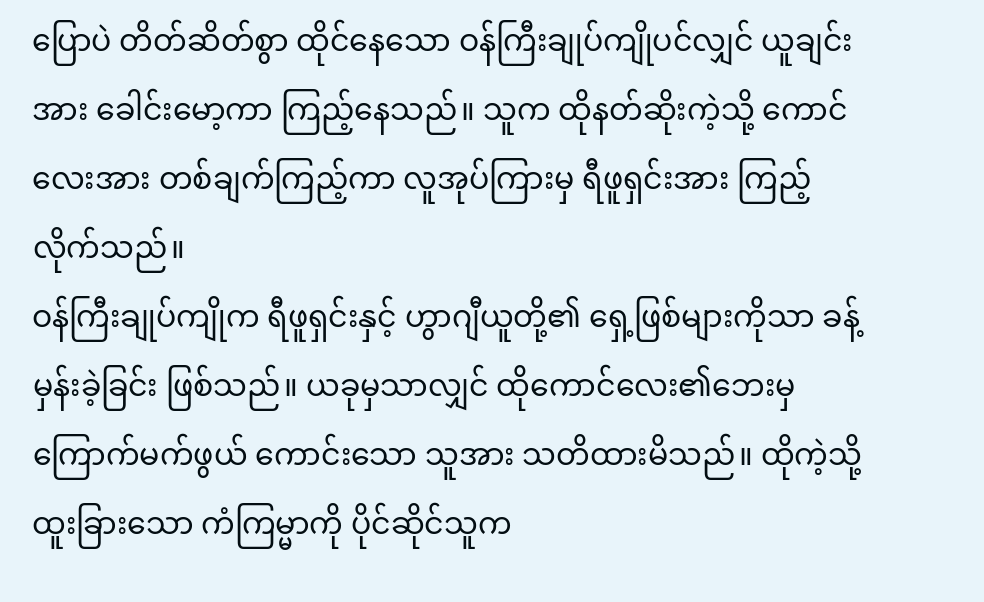ပြောပဲ တိတ်ဆိတ်စွာ ထိုင်နေသော ဝန်ကြီးချုပ်ကျိုပင်လျှင် ယူချင်းအား ခေါင်းမော့ကာ ကြည့်နေသည်။ သူက ထိုနတ်ဆိုးကဲ့သို့ ကောင်လေးအား တစ်ချက်ကြည့်ကာ လူအုပ်ကြားမှ ရီဖူရှင်းအား ကြည့်လိုက်သည်။
ဝန်ကြီးချုပ်ကျိုက ရီဖူရှင်းနှင့် ဟွာဂျီယူတို့၏ ရှေ့ဖြစ်များကိုသာ ခန့်မှန်းခဲ့ခြင်း ဖြစ်သည်။ ယခုမှသာလျှင် ထိုကောင်လေး၏ဘေးမှ ကြောက်မက်ဖွယ် ကောင်းသော သူအား သတိထားမိသည်။ ထိုကဲ့သို့ ထူးခြားသော ကံကြမ္မာကို ပိုင်ဆိုင်သူက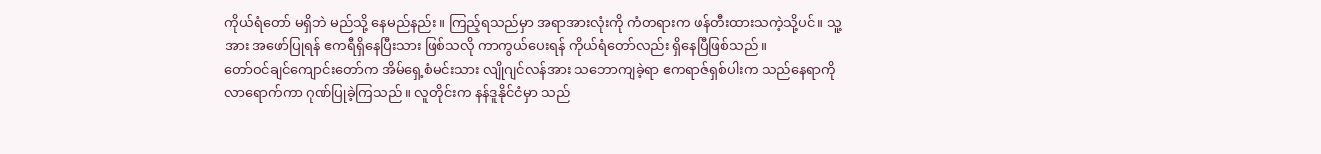ကိုယ်ရံတော် မရှိဘဲ မည်သို့ နေမည်နည်း။ ကြည့်ရသည်မှာ အရာအားလုံးကို ကံတရားက ဖန်တီးထားသကဲ့သို့ပင်။ သူ့အား အဖော်ပြုရန် ဧကရီရှိနေပြီးသား ဖြစ်သလို ကာကွယ်ပေးရန် ကိုယ်ရံတော်လည်း ရှိနေပြီဖြစ်သည်။
တော်ဝင်ချင်ကျောင်းတော်က အိမ်ရှေ့စံမင်းသား လျိုဂျင်လန်အား သဘောကျခဲ့ရာ ဧကရာဇ်ရှစ်ပါးက သည်နေရာကို လာရောက်ကာ ဂုဏ်ပြုခဲ့ကြသည်။ လူတိုင်းက နန်ဒူနိုင်ငံမှာ သည်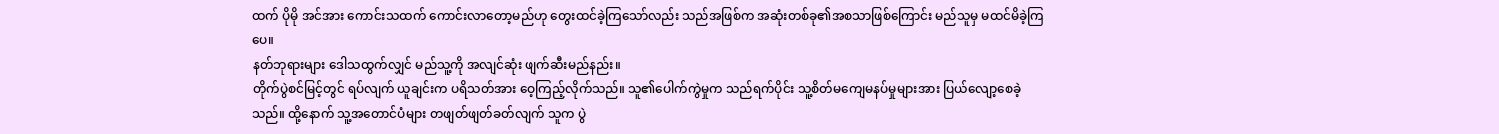ထက် ပိုမို အင်အား ကောင်းသထက် ကောင်းလာတော့မည်ဟု တွေးထင်ခဲ့ကြသော်လည်း သည်အဖြစ်က အဆုံးတစ်ခု၏အစသာဖြစ်ကြောင်း မည်သူမှ မထင်မိခဲ့ကြပေ။
နတ်ဘုရားများ ဒေါသထွက်လျှင် မည်သူ့ကို အလျင်ဆုံး ဖျက်ဆီးမည်နည်း။
တိုက်ပွဲစင်မြင့်တွင် ရပ်လျက် ယူချင်းက ပရိသတ်အား ဝေ့ကြည့်လိုက်သည်။ သူ၏ပေါက်ကွဲမှုက သည်ရက်ပိုင်း သူ့စိတ်မကျေမနပ်မှုများအား ပြယ်လျော့စေခဲ့သည်။ ထို့နောက် သူ့အတောင်ပံများ တဖျတ်ဖျတ်ခတ်လျက် သူက ပွဲ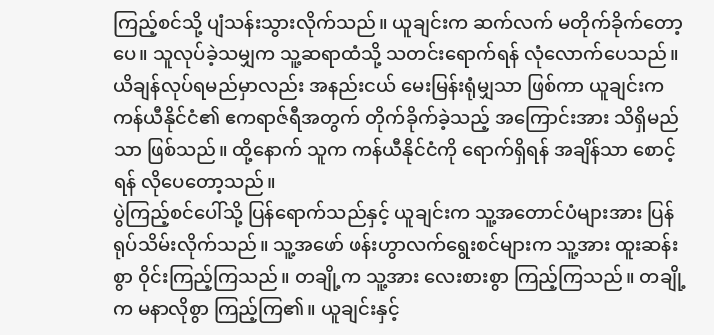ကြည့်စင်သို့ ပျံသန်းသွားလိုက်သည်။ ယူချင်းက ဆက်လက် မတိုက်ခိုက်တော့ပေ။ သူလုပ်ခဲ့သမျှက သူ့ဆရာထံသို့ သတင်းရောက်ရန် လုံလောက်ပေသည်။ ယိချန်လုပ်ရမည်မှာလည်း အနည်းငယ် မေးမြန်းရုံမျှသာ ဖြစ်ကာ ယူချင်းက ကန်ယီနိုင်ငံ၏ ဧကရာဇ်ရီအတွက် တိုက်ခိုက်ခဲ့သည့် အကြောင်းအား သိရှိမည်သာ ဖြစ်သည်။ ထို့နောက် သူက ကန်ယီနိုင်ငံကို ရောက်ရှိရန် အချိန်သာ စောင့်ရန် လိုပေတော့သည်။
ပွဲကြည့်စင်ပေါ်သို့ ပြန်ရောက်သည်နှင့် ယူချင်းက သူ့အတောင်ပံများအား ပြန်ရုပ်သိမ်းလိုက်သည်။ သူ့အဖော် ဖန်းဟွာလက်ရွေးစင်များက သူ့အား ထူးဆန်းစွာ ဝိုင်းကြည့်ကြသည်။ တချို့က သူ့အား လေးစားစွာ ကြည့်ကြသည်။ တချို့က မနာလိုစွာ ကြည့်ကြ၏။ ယူချင်းနှင့်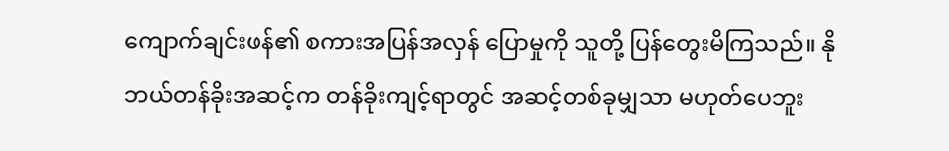ကျောက်ချင်းဖန်၏ စကားအပြန်အလှန် ပြောမှုကို သူတို့ ပြန်တွေးမိကြသည်။ နိုဘယ်တန်ခိုးအဆင့်က တန်ခိုးကျင့်ရာတွင် အဆင့်တစ်ခုမျှသာ မဟုတ်ပေဘူး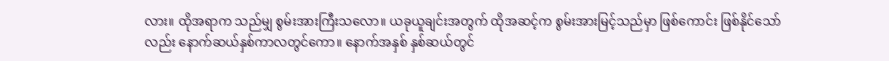လား။ ထိုအရာက သည်မျှ စွမ်းအားကြီးသလော။ ယခုယူချင်းအတွက် ထိုအဆင့်က စွမ်းအားမြင့်သည်မှာ ဖြစ်ကောင်း ဖြစ်နိုင်သော်လည်း နောက်ဆယ်နှစ်ကာလတွင်ကော။ နောက်အနှစ် နှစ်ဆယ်တွင်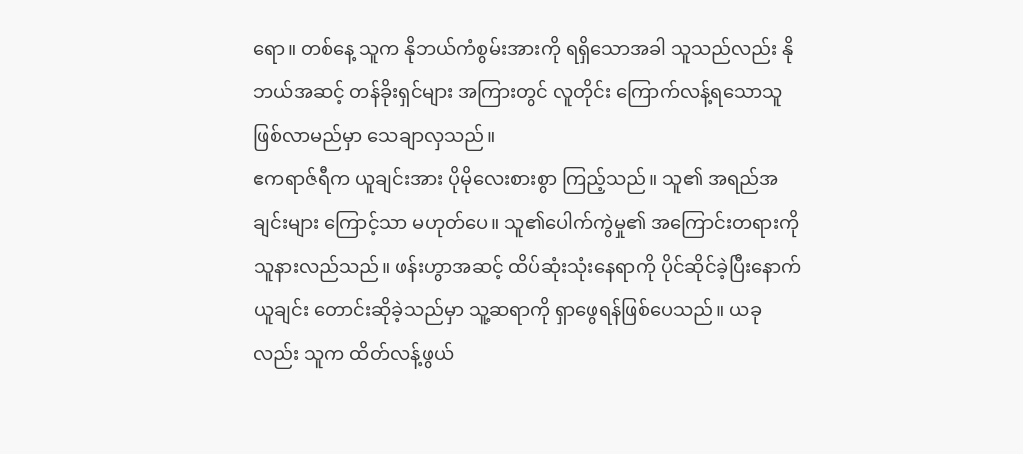ရော။ တစ်နေ့ သူက နိုဘယ်ကံစွမ်းအားကို ရရှိသောအခါ သူသည်လည်း နိုဘယ်အဆင့် တန်ခိုးရှင်များ အကြားတွင် လူတိုင်း ကြောက်လန့်ရသောသူ ဖြစ်လာမည်မှာ သေချာလှသည်။
ဧကရာဇ်ရီက ယူချင်းအား ပိုမိုလေးစားစွာ ကြည့်သည်။ သူ၏ အရည်အချင်းများ ကြောင့်သာ မဟုတ်ပေ။ သူ၏ပေါက်ကွဲမှု၏ အကြောင်းတရားကို သူနားလည်သည်။ ဖန်းဟွာအဆင့် ထိပ်ဆုံးသုံးနေရာကို ပိုင်ဆိုင်ခဲ့ပြီးနောက် ယူချင်း တောင်းဆိုခဲ့သည်မှာ သူ့ဆရာကို ရှာဖွေရန်ဖြစ်ပေသည်။ ယခုလည်း သူက ထိတ်လန့်ဖွယ်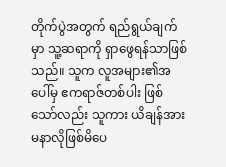တိုက်ပွဲအတွက် ရည်ရွယ်ချက်မှာ သူ့ဆရာကို ရှာဖွေရန်သာဖြစ်သည်။ သူက လူအများ၏အပေါ်မှ ဧကရာဇ်တစ်ပါး ဖြစ်သော်လည်း သူကား ယိချန်အား မနာလိုဖြစ်မိပေ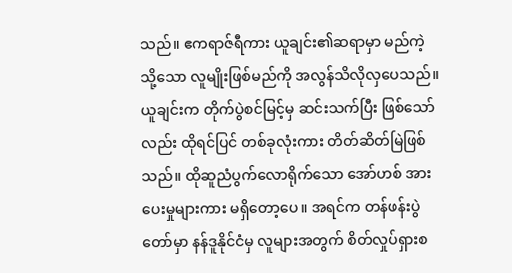သည်။ ဧကရာဇ်ရီကား ယူချင်း၏ဆရာမှာ မည်ကဲ့သို့သော လူမျိုးဖြစ်မည်ကို အလွန်သိလိုလှပေသည်။
ယူချင်းက တိုက်ပွဲစင်မြင့်မှ ဆင်းသက်ပြီး ဖြစ်သော်လည်း ထိုရင်ပြင် တစ်ခုလုံးကား တိတ်ဆိတ်မြဲဖြစ်သည်။ ထိုဆူညံပွက်လောရိုက်သော အော်ဟစ် အားပေးမှုများကား မရှိတော့ပေ။ အရင်က တန်ဖန်းပွဲတော်မှာ နန်ဒူနိုင်ငံမှ လူများအတွက် စိတ်လှုပ်ရှားစ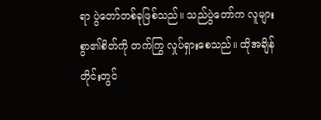ရာ ပွဲတော်တစ်ခုဖြစ်သည်။ သည်ပွဲတော်က လူများစွာ၏စိတ်ကို တက်ကြွ လှုပ်ရှားစေသည်။ ထိုအချိန်တိုင်းတွင်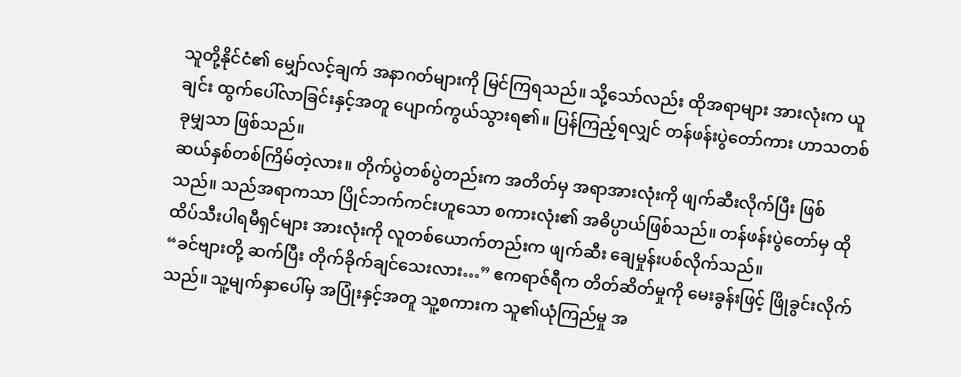သူတို့နိုင်ငံ၏ မျှော်လင့်ချက် အနာဂတ်များကို မြင်ကြရသည်။ သို့သော်လည်း ထိုအရာများ အားလုံးက ယူချင်း ထွက်ပေါ်လာခြင်းနှင့်အတူ ပျောက်ကွယ်သွားရ၏။ ပြန်ကြည့်ရလျှင် တန်ဖန်းပွဲတော်ကား ဟာသတစ်ခုမျှသာ ဖြစ်သည်။
ဆယ်နှစ်တစ်ကြိမ်တဲ့လား။ တိုက်ပွဲတစ်ပွဲတည်းက အတိတ်မှ အရာအားလုံးကို ဖျက်ဆီးလိုက်ပြီး ဖြစ်သည်။ သည်အရာကသာ ပြိုင်ဘက်ကင်းဟူသော စကားလုံး၏ အဓိပ္ပာယ်ဖြစ်သည်။ တန်ဖန်းပွဲတော်မှ ထိုထိပ်သီးပါရမီရှင်များ အားလုံးကို လူတစ်ယောက်တည်းက ဖျက်ဆီး ချေမှုန်းပစ်လိုက်သည်။
“ခင်ဗျားတို့ ဆက်ပြီး တိုက်ခိုက်ချင်သေးလား…” ဧကရာဇ်ရီက တိတ်ဆိတ်မှုကို မေးခွန်းဖြင့် ဖြိုခွင်းလိုက်သည်။ သူ့မျက်နှာပေါ်မှ အပြုံးနှင့်အတူ သူ့စကားက သူ၏ယုံကြည်မှု အ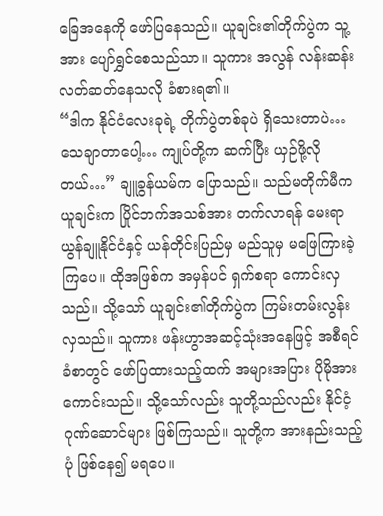ခြေအနေကို ဖော်ပြနေသည်။ ယူချင်း၏တိုက်ပွဲက သူ့အား ပျော်ရွှင်စေသည်သာ။ သူကား အလွန် လန်းဆန်း လတ်ဆတ်နေသလို ခံစားရ၏။
“ဒါက နိုင်ငံလေးခုရဲ့ တိုက်ပွဲတစ်ခုပဲ ရှိသေးတာပဲ… သေချာတာပေါ့… ကျုပ်တို့က ဆက်ပြီး ယှဉ်ဖို့လိုတယ်…” ချူခွန်ယမ်က ပြောသည်။ သည်မတိုက်မီက ယူချင်းက ပြိုင်ဘက်အသစ်အား တက်လာရန် မေးရာ ယွန်ချူနိုင်ငံနှင့် ယန်တိုင်းပြည်မှ မည်သူမှ မဖြေကြားခဲ့ကြပေ။ ထိုအဖြစ်က အမှန်ပင် ရှက်စရာ ကောင်းလှသည်။ သို့သော် ယူချင်း၏တိုက်ပွဲက ကြမ်းတမ်းလွန်းလှသည်။ သူကား ဖန်းဟွာအဆင့်သုံးအနေဖြင့် အစီရင်ခံစာတွင် ဖော်ပြထားသည့်ထက် အများအပြား ပိုမိုအားကောင်းသည်။ သို့သော်လည်း သူတို့သည်လည်း နိုင်ငံ့ဂုဏ်ဆောင်များ ဖြစ်ကြသည်။ သူတို့က အားနည်းသည့်ပုံ ဖြစ်နေ၍ မရပေ။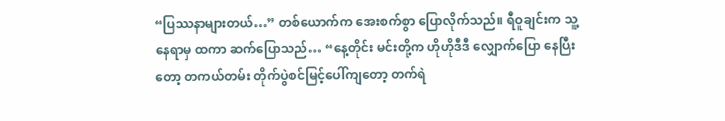“ပြဿနာများတယ်…” တစ်ယောက်က အေးစက်စွာ ပြောလိုက်သည်။ ရီဝူချင်းက သူ့နေရာမှ ထကာ ဆက်ပြောသည်… “နေ့တိုင်း မင်းတို့က ဟိုဟိုဒီဒီ လျှောက်ပြော နေပြီးတော့ တကယ်တမ်း တိုက်ပွဲစင်မြင့်ပေါ်ကျတော့ တက်ရဲ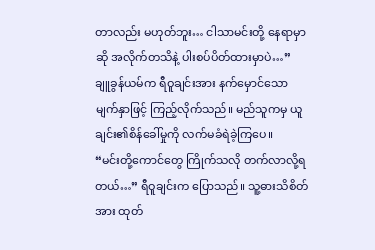တာလည်း မဟုတ်ဘူး… ငါသာမင်းတို့ နေရာမှာဆို အလိုက်တသိနဲ့ ပါးစပ်ပိတ်ထားမှာပဲ…”
ချူခွန်ယမ်က ရီဝူချင်းအား နက်မှောင်သော မျက်နှာဖြင့် ကြည့်လိုက်သည်။ မည်သူကမှ ယူချင်း၏စိန်ခေါ်မှုကို လက်မခံရဲခဲ့ကြပေ။
“မင်းတို့ကောင်တွေ ကြိုက်သလို တက်လာလို့ရတယ်…” ရီဝူချင်းက ပြောသည်။ သူ့ဓားသိစိတ်အား ထုတ်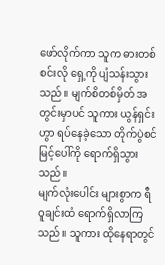ဖော်လိုက်ကာ သူက ဓားတစ်စင်းလို ရှေ့ကို ပျံသန်းသွားသည်။ မျက်စိတစ်မှိတ် အတွင်းမှာပင် သူကား ယွန်ရှင်းဟွာ ရပ်နေခဲ့သော တိုက်ပွဲစင်မြင့်ပေါ်ကို ရောက်ရှိသွားသည်။
မျက်လုံးပေါင်း များစွာက ရီဝူချင်းထံ ရောက်ရှိလာကြသည်။ သူကား ထိုနေရာတွင်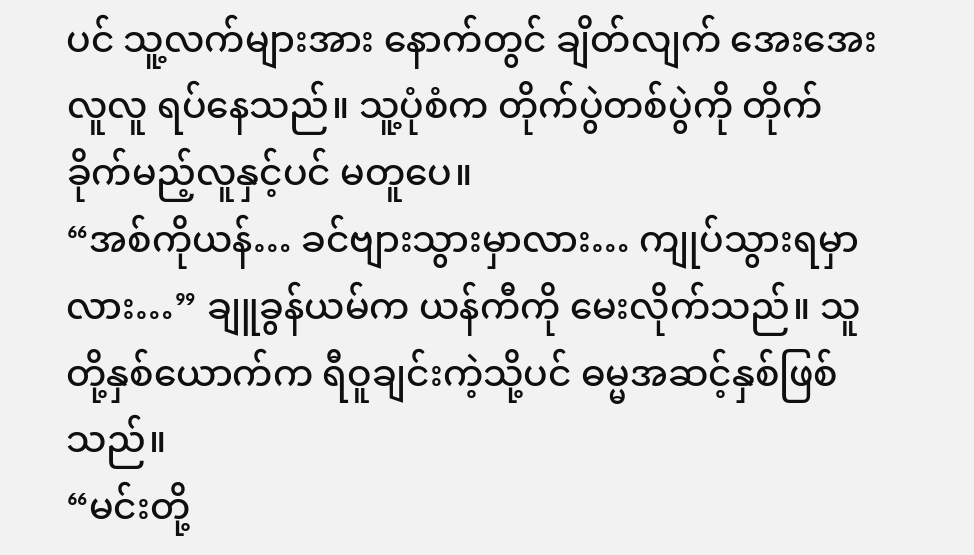ပင် သူ့လက်များအား နောက်တွင် ချိတ်လျက် အေးအေးလူလူ ရပ်နေသည်။ သူ့ပုံစံက တိုက်ပွဲတစ်ပွဲကို တိုက်ခိုက်မည့်လူနှင့်ပင် မတူပေ။
“အစ်ကိုယန်… ခင်ဗျားသွားမှာလား… ကျုပ်သွားရမှာလား…” ချူခွန်ယမ်က ယန်ကီကို မေးလိုက်သည်။ သူတို့နှစ်ယောက်က ရီဝူချင်းကဲ့သို့ပင် ဓမ္မအဆင့်နှစ်ဖြစ်သည်။
“မင်းတို့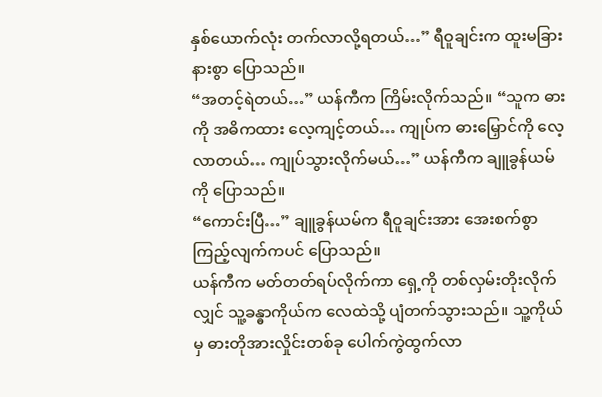နှစ်ယောက်လုံး တက်လာလို့ရတယ်…” ရီဝူချင်းက ထူးမခြားနားစွာ ပြောသည်။
“အတင့်ရဲတယ်…” ယန်ကီက ကြိမ်းလိုက်သည်။ “သူက ဓားကို အဓိကထား လေ့ကျင့်တယ်… ကျုပ်က ဓားမြှောင်ကို လေ့လာတယ်… ကျုပ်သွားလိုက်မယ်…” ယန်ကီက ချူခွန်ယမ်ကို ပြောသည်။
“ကောင်းပြီ…” ချူခွန်ယမ်က ရီဝူချင်းအား အေးစက်စွာ ကြည့်လျက်ကပင် ပြောသည်။
ယန်ကီက မတ်တတ်ရပ်လိုက်ကာ ရှေ့ကို တစ်လှမ်းတိုးလိုက်လျှင် သူ့ခန္ဓာကိုယ်က လေထဲသို့ ပျံတက်သွားသည်။ သူ့ကိုယ်မှ ဓားတိုအားလှိုင်းတစ်ခု ပေါက်ကွဲထွက်လာ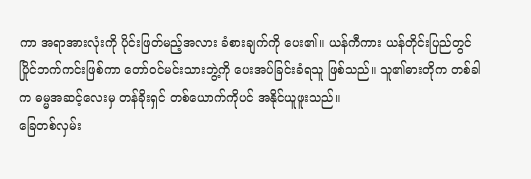ကာ အရာအားလုံးကို ပိုင်းဖြတ်မည့်အလား ခံစားချက်ကို ပေး၏။ ယန်ကီကား ယန်တိုင်းပြည်တွင် ပြိုင်ဘက်ကင်းဖြစ်ကာ တော်ဝင်မင်းသားဘွဲ့ကို ပေးအပ်ခြင်းခံရသူ ဖြစ်သည်။ သူ၏ဓားတိုက တစ်ခါက ဓမ္မအဆင့်လေးမှ တန်ခိုးရှင် တစ်ယောက်ကိုပင် အနိုင်ယူဖူးသည်။
ခြေတစ်လှမ်း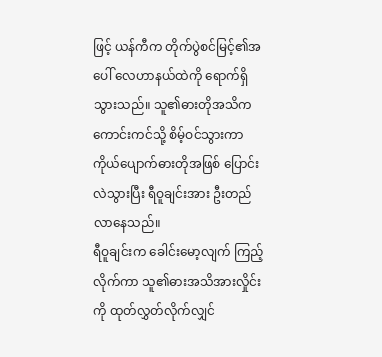ဖြင့် ယန်ကီက တိုက်ပွဲစင်မြင့်၏အပေါ် လေဟာနယ်ထဲကို ရောက်ရှိသွားသည်။ သူ၏ဓားတိုအသိက ကောင်းကင်သို့ စိမ့်ဝင်သွားကာ ကိုယ်ပျောက်ဓားတိုအဖြစ် ပြောင်းလဲသွားပြီး ရီဝူချင်းအား ဦးတည်လာနေသည်။
ရီဝူချင်းက ခေါင်းမော့လျက် ကြည့်လိုက်ကာ သူ၏ဓားအသိအားလှိုင်းကို ထုတ်လွှတ်လိုက်လျှင်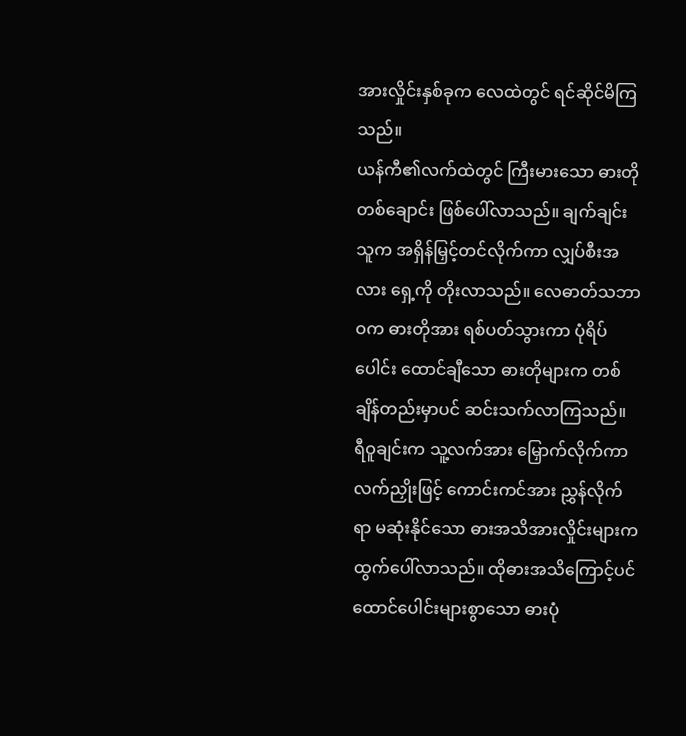အားလှိုင်းနှစ်ခုက လေထဲတွင် ရင်ဆိုင်မိကြသည်။
ယန်ကီ၏လက်ထဲတွင် ကြီးမားသော ဓားတိုတစ်ချောင်း ဖြစ်ပေါ်လာသည်။ ချက်ချင်းသူက အရှိန်မြှင့်တင်လိုက်ကာ လျှပ်စီးအလား ရှေ့ကို တိုးလာသည်။ လေဓာတ်သဘာဝက ဓားတိုအား ရစ်ပတ်သွားကာ ပုံရိပ်ပေါင်း ထောင်ချီသော ဓားတိုများက တစ်ချိန်တည်းမှာပင် ဆင်းသက်လာကြသည်။
ရီဝူချင်းက သူ့လက်အား မြှောက်လိုက်ကာ လက်ညှိုးဖြင့် ကောင်းကင်အား ညွှန်လိုက်ရာ မဆုံးနိုင်သော ဓားအသိအားလှိုင်းများက ထွက်ပေါ်လာသည်။ ထိုဓားအသိကြောင့်ပင် ထောင်ပေါင်းများစွာသော ဓားပုံ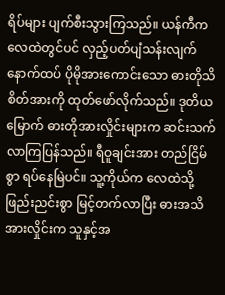ရိပ်များ ပျက်စီးသွားကြသည်။ ယန်ကီက လေထဲတွင်ပင် လှည့်ပတ်ပျံသန်းလျက် နောက်ထပ် ပိုမိုအားကောင်းသော ဓားတိုသိစိတ်အားကို ထုတ်ဖော်လိုက်သည်။ ဒုတိယမြောက် ဓားတိုအားလှိုင်းများက ဆင်းသက်လာကြပြန်သည်။ ရီဝူချင်းအား တည်ငြိမ်စွာ ရပ်နေမြဲပင်။ သူ့ကိုယ်က လေထဲသို့ ဖြည်းညင်းစွာ မြင့်တက်လာပြီး ဓားအသိအားလှိုင်းက သူနှင့်အ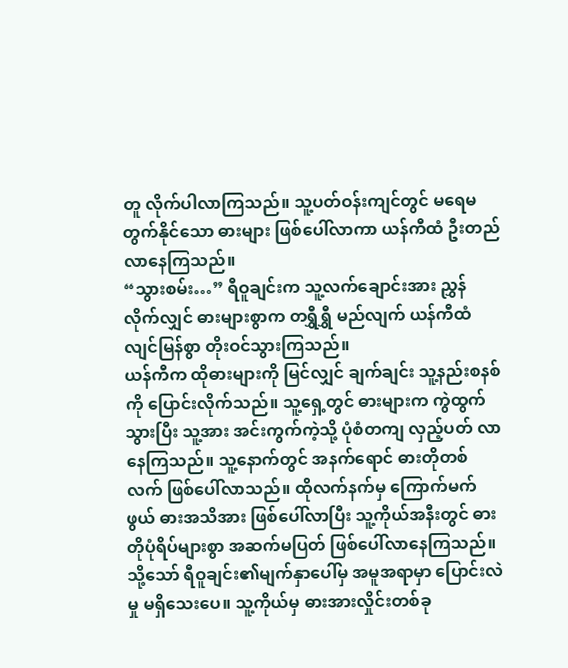တူ လိုက်ပါလာကြသည်။ သူ့ပတ်ဝန်းကျင်တွင် မရေမတွက်နိုင်သော ဓားများ ဖြစ်ပေါ်လာကာ ယန်ကီထံ ဦးတည်လာနေကြသည်။
“သွားစမ်း…” ရီဝူချင်းက သူ့လက်ချောင်းအား ညွှန်လိုက်လျှင် ဓားများစွာက တရွှီရွှီ မည်လျက် ယန်ကီထံ လျင်မြန်စွာ တိုးဝင်သွားကြသည်။
ယန်ကီက ထိုဓားများကို မြင်လျှင် ချက်ချင်း သူ့နည်းစနစ်ကို ပြောင်းလိုက်သည်။ သူ့ရှေ့တွင် ဓားများက ကွဲထွက်သွားပြီး သူ့အား အင်းကွက်ကဲ့သို့ ပုံစံတကျ လှည့်ပတ် လာနေကြသည်။ သူ့နောက်တွင် အနက်ရောင် ဓားတိုတစ်လက် ဖြစ်ပေါ်လာသည်။ ထိုလက်နက်မှ ကြောက်မက်ဖွယ် ဓားအသိအား ဖြစ်ပေါ်လာပြီး သူ့ကိုယ်အနီးတွင် ဓားတိုပုံရိပ်များစွာ အဆက်မပြတ် ဖြစ်ပေါ်လာနေကြသည်။ သို့သော် ရီဝူချင်း၏မျက်နှာပေါ်မှ အမူအရာမှာ ပြောင်းလဲမှု မရှိသေးပေ။ သူ့ကိုယ်မှ ဓားအားလှိုင်းတစ်ခု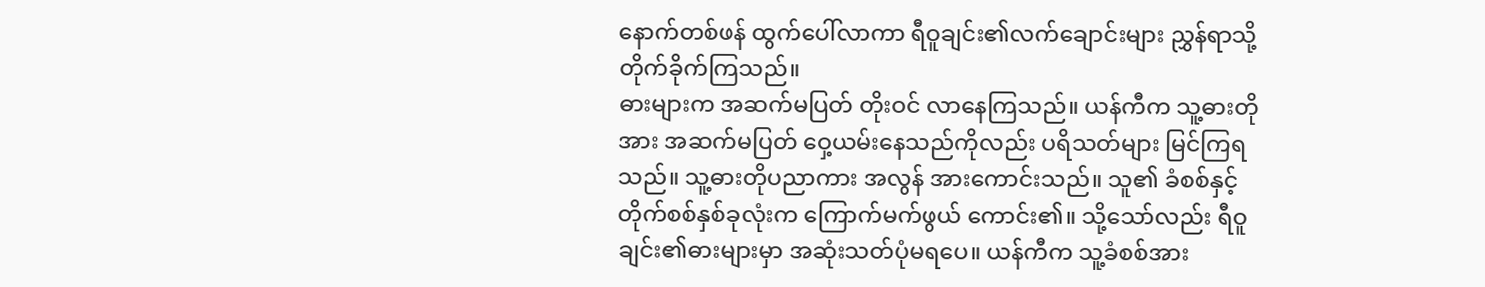နောက်တစ်ဖန် ထွက်ပေါ်လာကာ ရီဝူချင်း၏လက်ချောင်းများ ညွှန်ရာသို့ တိုက်ခိုက်ကြသည်။
ဓားများက အဆက်မပြတ် တိုးဝင် လာနေကြသည်။ ယန်ကီက သူ့ဓားတိုအား အဆက်မပြတ် ဝှေ့ယမ်းနေသည်ကိုလည်း ပရိသတ်များ မြင်ကြရသည်။ သူ့ဓားတိုပညာကား အလွန် အားကောင်းသည်။ သူ၏ ခံစစ်နှင့် တိုက်စစ်နှစ်ခုလုံးက ကြောက်မက်ဖွယ် ကောင်း၏။ သို့သော်လည်း ရီဝူချင်း၏ဓားများမှာ အဆုံးသတ်ပုံမရပေ။ ယန်ကီက သူ့ခံစစ်အား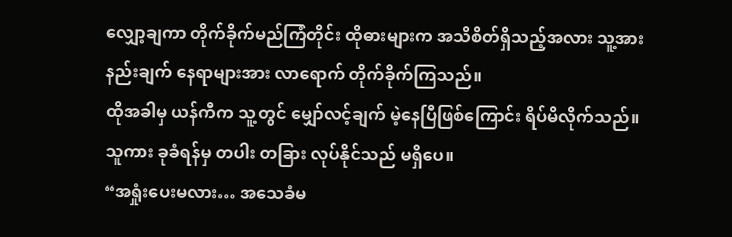လျှော့ချကာ တိုက်ခိုက်မည်ကြံတိုင်း ထိုဓားများက အသိစိတ်ရှိသည့်အလား သူ့အားနည်းချက် နေရာများအား လာရောက် တိုက်ခိုက်ကြသည်။
ထိုအခါမှ ယန်ကီက သူ့တွင် မျှော်လင့်ချက် မဲ့နေပြီဖြစ်ကြောင်း ရိပ်မိလိုက်သည်။ သူကား ခုခံရန်မှ တပါး တခြား လုပ်နိုင်သည် မရှိပေ။
“အရှုံးပေးမလား… အသေခံမ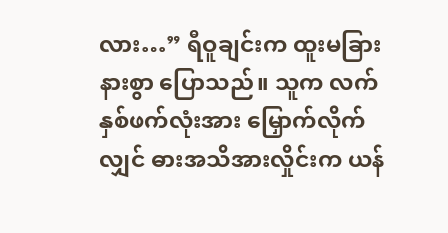လား…” ရီဝူချင်းက ထူးမခြားနားစွာ ပြောသည်။ သူက လက်နှစ်ဖက်လုံးအား မြှောက်လိုက်လျှင် ဓားအသိအားလှိုင်းက ယန်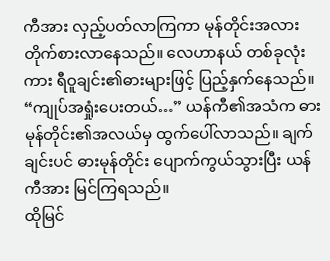ကီအား လှည့်ပတ်လာကြကာ မုန်တိုင်းအလား တိုက်စားလာနေသည်။ လေဟာနယ် တစ်ခုလုံးကား ရီဝူချင်း၏ဓားများဖြင့် ပြည့်နှက်နေသည်။
“ကျုပ်အရှုံးပေးတယ်…” ယန်ကီ၏အသံက ဓားမုန်တိုင်း၏အလယ်မှ ထွက်ပေါ်လာသည်။ ချက်ချင်းပင် ဓားမုန်တိုင်း ပျောက်ကွယ်သွားပြီး ယန်ကီအား မြင်ကြရသည်။
ထိုမြင်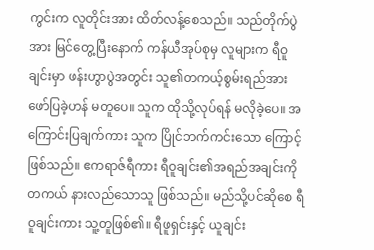ကွင်းက လူတိုင်းအား ထိတ်လန့်စေသည်။ သည်တိုက်ပွဲအား မြင်တွေ့ပြီးနောက် ကန်ယီအုပ်စုမှ လူများက ရီဝူချင်းမှာ ဖန်းဟွာပွဲအတွင်း သူ၏တကယ့်စွမ်းရည်အား ဖော်ပြခဲ့ဟန် မတူပေ။ သူက ထိုသို့လုပ်ရန် မလိုခဲ့ပေ။ အကြောင်းပြချက်ကား သူက ပြိုင်ဘက်ကင်းသော ကြောင့်ဖြစ်သည်။ ဧကရာဇ်ရီကား ရီဝူချင်း၏အရည်အချင်းကို တကယ် နားလည်သောသူ ဖြစ်သည်။ မည်သို့ပင်ဆိုစေ ရီဝူချင်းကား သူ့တူဖြစ်၏။ ရီဖူရှင်းနှင့် ယူချင်း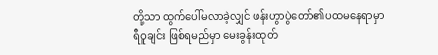တို့သာ ထွက်ပေါ်မလာခဲ့လျှင် ဖန်းဟွာပွဲတော်၏ပထမနေရာမှာ ရီဝူချင်း ဖြစ်ရမည်မှာ မေးခွန်းထုတ်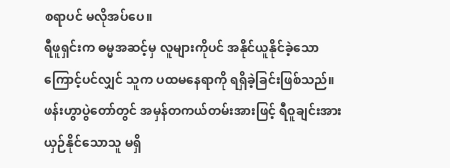စရာပင် မလိုအပ်ပေ။
ရီဖူရှင်းက ဓမ္မအဆင့်မှ လူများကိုပင် အနိုင်ယူနိုင်ခဲ့သောကြောင့်ပင်လျှင် သူက ပထမနေရာကို ရရှိခဲ့ခြင်းဖြစ်သည်။ ဖန်းဟွာပွဲတော်တွင် အမှန်တကယ်တမ်းအားဖြင့် ရီဝူချင်းအား ယှဉ်နိုင်သောသူ မရှိ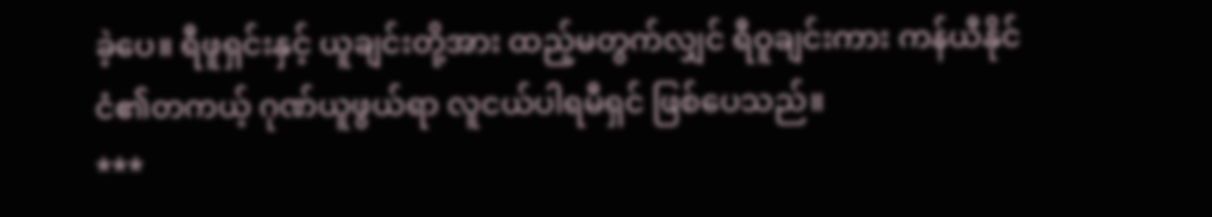ခဲ့ပေ။ ရီဖူရှင်းနှင့် ယူချင်းတို့အား ထည့်မတွက်လျှင် ရီဝူချင်းကား ကန်ယီနိုင်ငံ၏တကယ့် ဂုဏ်ယူဖွယ်ရာ လူငယ်ပါရမီရှင် ဖြစ်ပေသည်။
***